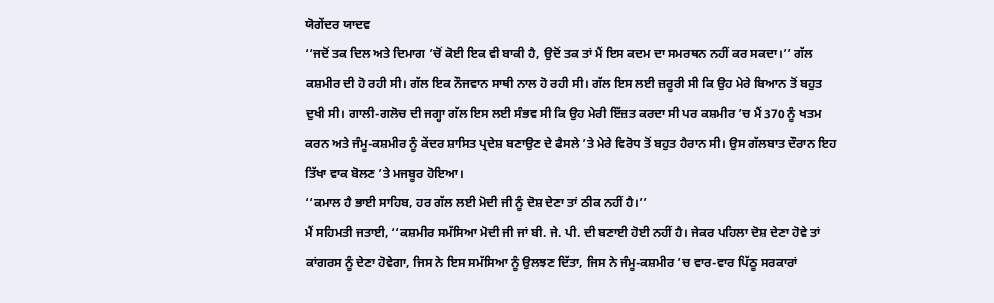ਯੋਗੇਂਦਰ ਯਾਦਵ
‘‘ਜਦੋਂ ਤਕ ਦਿਲ ਅਤੇ ਦਿਮਾਗ ’ਚੋਂ ਕੋਈ ਇਕ ਵੀ ਬਾਕੀ ਹੈ, ਉਦੋਂ ਤਕ ਤਾਂ ਮੈਂ ਇਸ ਕਦਮ ਦਾ ਸਮਰਥਨ ਨਹੀਂ ਕਰ ਸਕਦਾ।’’ ਗੱਲ ਕਸ਼ਮੀਰ ਦੀ ਹੋ ਰਹੀ ਸੀ। ਗੱਲ ਇਕ ਨੌਜਵਾਨ ਸਾਥੀ ਨਾਲ ਹੋ ਰਹੀ ਸੀ। ਗੱਲ ਇਸ ਲਈ ਜ਼ਰੂਰੀ ਸੀ ਕਿ ਉਹ ਮੇਰੇ ਬਿਆਨ ਤੋਂ ਬਹੁਤ ਦੁਖੀ ਸੀ। ਗਾਲੀ-ਗਲੋਚ ਦੀ ਜਗ੍ਹਾ ਗੱਲ ਇਸ ਲਈ ਸੰਭਵ ਸੀ ਕਿ ਉਹ ਮੇਰੀ ਇੱਜ਼ਤ ਕਰਦਾ ਸੀ ਪਰ ਕਸ਼ਮੀਰ ’ਚ ਮੈਂ 370 ਨੂੰ ਖਤਮ ਕਰਨ ਅਤੇ ਜੰਮੂ-ਕਸ਼ਮੀਰ ਨੂੰ ਕੇਂਦਰ ਸ਼ਾਸਿਤ ਪ੍ਰਦੇਸ਼ ਬਣਾਉਣ ਦੇ ਫੈਸਲੇ ’ਤੇ ਮੇਰੇ ਵਿਰੋਧ ਤੋਂ ਬਹੁਤ ਹੈਰਾਨ ਸੀ। ਉਸ ਗੱਲਬਾਤ ਦੌਰਾਨ ਇਹ ਤਿੱਖਾ ਵਾਕ ਬੋਲਣ ’ਤੇ ਮਜਬੂਰ ਹੋਇਆ।
‘‘ਕਮਾਲ ਹੈ ਭਾਈ ਸਾਹਿਬ, ਹਰ ਗੱਲ ਲਈ ਮੋਦੀ ਜੀ ਨੂੰ ਦੋਸ਼ ਦੇਣਾ ਤਾਂ ਠੀਕ ਨਹੀਂ ਹੈ।’’
ਮੈਂ ਸਹਿਮਤੀ ਜਤਾਈ, ‘‘ਕਸ਼ਮੀਰ ਸਮੱਸਿਆ ਮੋਦੀ ਜੀ ਜਾਂ ਬੀ. ਜੇ. ਪੀ. ਦੀ ਬਣਾਈ ਹੋਈ ਨਹੀਂ ਹੈ। ਜੇਕਰ ਪਹਿਲਾ ਦੋਸ਼ ਦੇਣਾ ਹੋਵੇ ਤਾਂ ਕਾਂਗਰਸ ਨੂੰ ਦੇਣਾ ਹੋਵੇਗਾ, ਜਿਸ ਨੇ ਇਸ ਸਮੱਸਿਆ ਨੂੰ ਉਲਝਣ ਦਿੱਤਾ, ਜਿਸ ਨੇ ਜੰਮੂ-ਕਸ਼ਮੀਰ ’ਚ ਵਾਰ-ਵਾਰ ਪਿੱਠੂ ਸਰਕਾਰਾਂ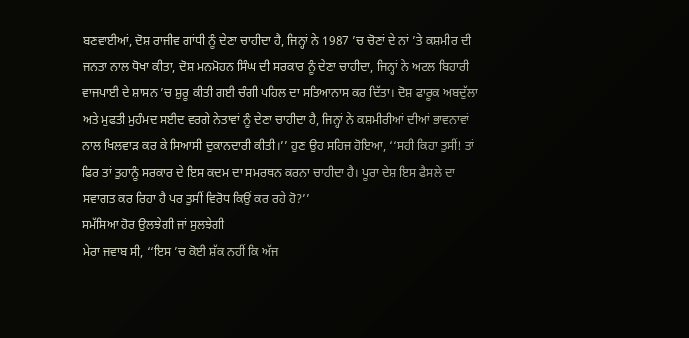ਬਣਵਾਈਆਂ, ਦੋਸ਼ ਰਾਜੀਵ ਗਾਂਧੀ ਨੂੰ ਦੇਣਾ ਚਾਹੀਦਾ ਹੈ, ਜਿਨ੍ਹਾਂ ਨੇ 1987 ’ਚ ਚੋਣਾਂ ਦੇ ਨਾਂ ’ਤੇ ਕਸ਼ਮੀਰ ਦੀ ਜਨਤਾ ਨਾਲ ਧੋਖਾ ਕੀਤਾ, ਦੋਸ਼ ਮਨਮੋਹਨ ਸਿੰਘ ਦੀ ਸਰਕਾਰ ਨੂੰ ਦੇਣਾ ਚਾਹੀਦਾ, ਜਿਨ੍ਹਾਂ ਨੇ ਅਟਲ ਬਿਹਾਰੀ ਵਾਜਪਾਈ ਦੇ ਸ਼ਾਸਨ ’ਚ ਸ਼ੁਰੂ ਕੀਤੀ ਗਈ ਚੰਗੀ ਪਹਿਲ ਦਾ ਸਤਿਆਨਾਸ ਕਰ ਦਿੱਤਾ। ਦੋਸ਼ ਫਾਰੂਕ ਅਬਦੁੱਲਾ ਅਤੇ ਮੁਫਤੀ ਮੁਹੰਮਦ ਸਈਦ ਵਰਗੇ ਨੇਤਾਵਾਂ ਨੂੰ ਦੇਣਾ ਚਾਹੀਦਾ ਹੈ, ਜਿਨ੍ਹਾਂ ਨੇ ਕਸ਼ਮੀਰੀਆਂ ਦੀਆਂ ਭਾਵਨਾਵਾਂ ਨਾਲ ਖਿਲਵਾੜ ਕਰ ਕੇ ਸਿਆਸੀ ਦੁਕਾਨਦਾਰੀ ਕੀਤੀ।’’ ਹੁਣ ਉਹ ਸਹਿਜ ਹੋਇਆ, ‘‘ਸਹੀ ਕਿਹਾ ਤੁਸੀਂ! ਤਾਂ ਫਿਰ ਤਾਂ ਤੁਹਾਨੂੰ ਸਰਕਾਰ ਦੇ ਇਸ ਕਦਮ ਦਾ ਸਮਰਥਨ ਕਰਨਾ ਚਾਹੀਦਾ ਹੈ। ਪੂਰਾ ਦੇਸ਼ ਇਸ ਫੈਸਲੇ ਦਾ ਸਵਾਗਤ ਕਰ ਰਿਹਾ ਹੈ ਪਰ ਤੁਸੀਂ ਵਿਰੋਧ ਕਿਉਂ ਕਰ ਰਹੇ ਹੋ?’’
ਸਮੱਸਿਆ ਹੋਰ ਉਲਝੇਗੀ ਜਾਂ ਸੁਲਝੇਗੀ
ਮੇਰਾ ਜਵਾਬ ਸੀ, ‘‘ਇਸ ’ਚ ਕੋਈ ਸ਼ੱਕ ਨਹੀਂ ਕਿ ਅੱਜ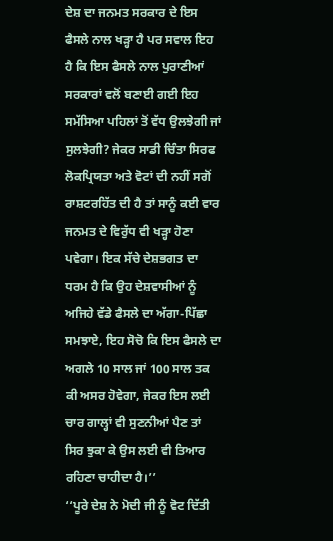ਦੇਸ਼ ਦਾ ਜਨਮਤ ਸਰਕਾਰ ਦੇ ਇਸ ਫੈਸਲੇ ਨਾਲ ਖੜ੍ਹਾ ਹੈ ਪਰ ਸਵਾਲ ਇਹ ਹੈ ਕਿ ਇਸ ਫੈਸਲੇ ਨਾਲ ਪੁਰਾਣੀਆਂ ਸਰਕਾਰਾਂ ਵਲੋਂ ਬਣਾਈ ਗਈ ਇਹ ਸਮੱਸਿਆ ਪਹਿਲਾਂ ਤੋਂ ਵੱਧ ਉਲਝੇਗੀ ਜਾਂ ਸੁਲਝੇਗੀ? ਜੇਕਰ ਸਾਡੀ ਚਿੰਤਾ ਸਿਰਫ ਲੋਕਪ੍ਰਿਯਤਾ ਅਤੇ ਵੋਟਾਂ ਦੀ ਨਹੀਂ ਸਗੋਂ ਰਾਸ਼ਟਰਹਿੱਤ ਦੀ ਹੈ ਤਾਂ ਸਾਨੂੰ ਕਈ ਵਾਰ ਜਨਮਤ ਦੇ ਵਿਰੁੱਧ ਵੀ ਖੜ੍ਹਾ ਹੋਣਾ ਪਵੇਗਾ। ਇਕ ਸੱਚੇ ਦੇਸ਼ਭਗਤ ਦਾ ਧਰਮ ਹੈ ਕਿ ਉਹ ਦੇਸ਼ਵਾਸੀਆਂ ਨੂੰ ਅਜਿਹੇ ਵੱਡੇ ਫੈਸਲੇ ਦਾ ਅੱਗਾ-ਪਿੱਛਾ ਸਮਝਾਏ, ਇਹ ਸੋਚੋ ਕਿ ਇਸ ਫੈਸਲੇ ਦਾ ਅਗਲੇ 10 ਸਾਲ ਜਾਂ 100 ਸਾਲ ਤਕ ਕੀ ਅਸਰ ਹੋਵੇਗਾ, ਜੇਕਰ ਇਸ ਲਈ ਚਾਰ ਗਾਲ੍ਹਾਂ ਵੀ ਸੁਣਨੀਆਂ ਪੈਣ ਤਾਂ ਸਿਰ ਝੁਕਾ ਕੇ ਉਸ ਲਈ ਵੀ ਤਿਆਰ ਰਹਿਣਾ ਚਾਹੀਦਾ ਹੈ।’’
‘‘ਪੂਰੇ ਦੇਸ਼ ਨੇ ਮੋਦੀ ਜੀ ਨੂੰ ਵੋਟ ਦਿੱਤੀ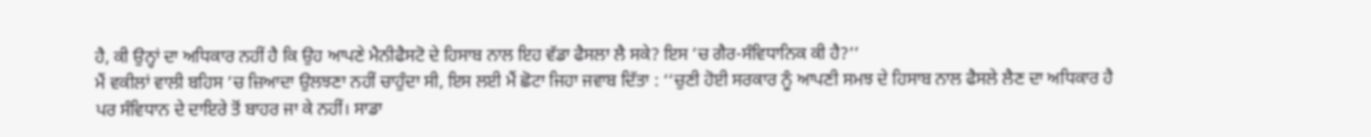ਹੈ, ਕੀ ਉਨ੍ਹਾਂ ਦਾ ਅਧਿਕਾਰ ਨਹੀਂ ਹੈ ਕਿ ਉਹ ਆਪਣੇ ਮੈਨੀਫੈਸਟੋ ਦੇ ਹਿਸਾਬ ਨਾਲ ਇਹ ਵੱਡਾ ਫੈਸਲਾ ਲੈ ਸਕੇ? ਇਸ ’ਚ ਗੈਰ-ਸੰਵਿਧਾਨਿਕ ਕੀ ਹੈ?’’
ਮੈਂ ਵਕੀਲਾਂ ਵਾਲੀ ਬਹਿਸ ’ਚ ਜ਼ਿਆਦਾ ਉਲਝਣਾ ਨਹੀਂ ਚਾਹੁੰਦਾ ਸੀ, ਇਸ ਲਈ ਮੈਂ ਛੋਟਾ ਜਿਹਾ ਜਵਾਬ ਦਿੱਤਾ : ‘‘ਚੁਣੀ ਹੋਈ ਸਰਕਾਰ ਨੂੰ ਆਪਣੀ ਸਮਝ ਦੇ ਹਿਸਾਬ ਨਾਲ ਫੈਸਲੇ ਲੈਣ ਦਾ ਅਧਿਕਾਰ ਹੈ ਪਰ ਸੰਵਿਧਾਨ ਦੇ ਦਾਇਰੇ ਤੋਂ ਬਾਹਰ ਜਾ ਕੇ ਨਹੀਂ। ਸਾਡਾ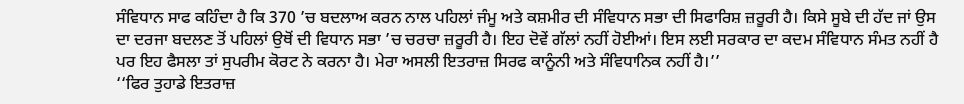ਸੰਵਿਧਾਨ ਸਾਫ ਕਹਿੰਦਾ ਹੈ ਕਿ 370 ’ਚ ਬਦਲਾਅ ਕਰਨ ਨਾਲ ਪਹਿਲਾਂ ਜੰਮੂ ਅਤੇ ਕਸ਼ਮੀਰ ਦੀ ਸੰਵਿਧਾਨ ਸਭਾ ਦੀ ਸਿਫਾਰਿਸ਼ ਜ਼ਰੂਰੀ ਹੈ। ਕਿਸੇ ਸੂਬੇ ਦੀ ਹੱਦ ਜਾਂ ਉਸ ਦਾ ਦਰਜਾ ਬਦਲਣ ਤੋਂ ਪਹਿਲਾਂ ਉਥੋਂ ਦੀ ਵਿਧਾਨ ਸਭਾ ’ਚ ਚਰਚਾ ਜ਼ਰੂਰੀ ਹੈ। ਇਹ ਦੋਵੇਂ ਗੱਲਾਂ ਨਹੀਂ ਹੋਈਆਂ। ਇਸ ਲਈ ਸਰਕਾਰ ਦਾ ਕਦਮ ਸੰਵਿਧਾਨ ਸੰਮਤ ਨਹੀਂ ਹੈ ਪਰ ਇਹ ਫੈਸਲਾ ਤਾਂ ਸੁਪਰੀਮ ਕੋਰਟ ਨੇ ਕਰਨਾ ਹੈ। ਮੇਰਾ ਅਸਲੀ ਇਤਰਾਜ਼ ਸਿਰਫ ਕਾਨੂੰਨੀ ਅਤੇ ਸੰਵਿਧਾਨਿਕ ਨਹੀਂ ਹੈ।’’
‘‘ਫਿਰ ਤੁਹਾਡੇ ਇਤਰਾਜ਼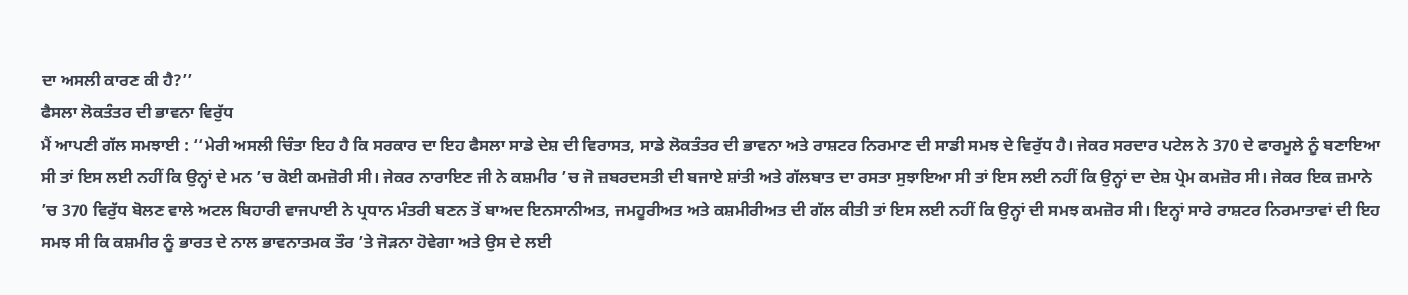ਦਾ ਅਸਲੀ ਕਾਰਣ ਕੀ ਹੈ?’’
ਫੈਸਲਾ ਲੋਕਤੰਤਰ ਦੀ ਭਾਵਨਾ ਵਿਰੁੱਧ
ਮੈਂ ਆਪਣੀ ਗੱਲ ਸਮਝਾਈ : ‘‘ਮੇਰੀ ਅਸਲੀ ਚਿੰਤਾ ਇਹ ਹੈ ਕਿ ਸਰਕਾਰ ਦਾ ਇਹ ਫੈਸਲਾ ਸਾਡੇ ਦੇਸ਼ ਦੀ ਵਿਰਾਸਤ, ਸਾਡੇ ਲੋਕਤੰਤਰ ਦੀ ਭਾਵਨਾ ਅਤੇ ਰਾਸ਼ਟਰ ਨਿਰਮਾਣ ਦੀ ਸਾਡੀ ਸਮਝ ਦੇ ਵਿਰੁੱਧ ਹੈ। ਜੇਕਰ ਸਰਦਾਰ ਪਟੇਲ ਨੇ 370 ਦੇ ਫਾਰਮੂਲੇ ਨੂੰ ਬਣਾਇਆ ਸੀ ਤਾਂ ਇਸ ਲਈ ਨਹੀਂ ਕਿ ਉਨ੍ਹਾਂ ਦੇ ਮਨ ’ਚ ਕੋਈ ਕਮਜ਼ੋਰੀ ਸੀ। ਜੇਕਰ ਨਾਰਾਇਣ ਜੀ ਨੇ ਕਸ਼ਮੀਰ ’ਚ ਜੋ ਜ਼ਬਰਦਸਤੀ ਦੀ ਬਜਾਏ ਸ਼ਾਂਤੀ ਅਤੇ ਗੱਲਬਾਤ ਦਾ ਰਸਤਾ ਸੁਝਾਇਆ ਸੀ ਤਾਂ ਇਸ ਲਈ ਨਹੀਂ ਕਿ ਉਨ੍ਹਾਂ ਦਾ ਦੇਸ਼ ਪ੍ਰੇਮ ਕਮਜ਼ੋਰ ਸੀ। ਜੇਕਰ ਇਕ ਜ਼ਮਾਨੇ ’ਚ 370 ਵਿਰੁੱਧ ਬੋਲਣ ਵਾਲੇ ਅਟਲ ਬਿਹਾਰੀ ਵਾਜਪਾਈ ਨੇ ਪ੍ਰਧਾਨ ਮੰਤਰੀ ਬਣਨ ਤੋਂ ਬਾਅਦ ਇਨਸਾਨੀਅਤ, ਜਮਹੂਰੀਅਤ ਅਤੇ ਕਸ਼ਮੀਰੀਅਤ ਦੀ ਗੱਲ ਕੀਤੀ ਤਾਂ ਇਸ ਲਈ ਨਹੀਂ ਕਿ ਉਨ੍ਹਾਂ ਦੀ ਸਮਝ ਕਮਜ਼ੋਰ ਸੀ। ਇਨ੍ਹਾਂ ਸਾਰੇ ਰਾਸ਼ਟਰ ਨਿਰਮਾਤਾਵਾਂ ਦੀ ਇਹ ਸਮਝ ਸੀ ਕਿ ਕਸ਼ਮੀਰ ਨੂੰ ਭਾਰਤ ਦੇ ਨਾਲ ਭਾਵਨਾਤਮਕ ਤੌਰ ’ਤੇ ਜੋੜਨਾ ਹੋਵੇਗਾ ਅਤੇ ਉਸ ਦੇ ਲਈ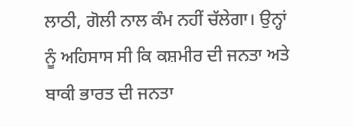ਲਾਠੀ, ਗੋਲੀ ਨਾਲ ਕੰਮ ਨਹੀਂ ਚੱਲੇਗਾ। ਉਨ੍ਹਾਂ ਨੂੰ ਅਹਿਸਾਸ ਸੀ ਕਿ ਕਸ਼ਮੀਰ ਦੀ ਜਨਤਾ ਅਤੇ ਬਾਕੀ ਭਾਰਤ ਦੀ ਜਨਤਾ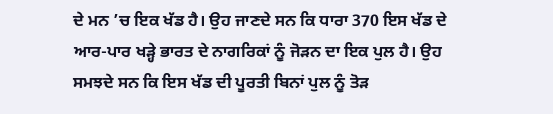ਦੇ ਮਨ ’ਚ ਇਕ ਖੱਡ ਹੈ। ਉਹ ਜਾਣਦੇ ਸਨ ਕਿ ਧਾਰਾ 370 ਇਸ ਖੱਡ ਦੇ ਆਰ-ਪਾਰ ਖੜ੍ਹੇ ਭਾਰਤ ਦੇ ਨਾਗਰਿਕਾਂ ਨੂੰ ਜੋੜਨ ਦਾ ਇਕ ਪੁਲ ਹੈ। ਉਹ ਸਮਝਦੇ ਸਨ ਕਿ ਇਸ ਖੱਡ ਦੀ ਪੂਰਤੀ ਬਿਨਾਂ ਪੁਲ ਨੂੰ ਤੋੜ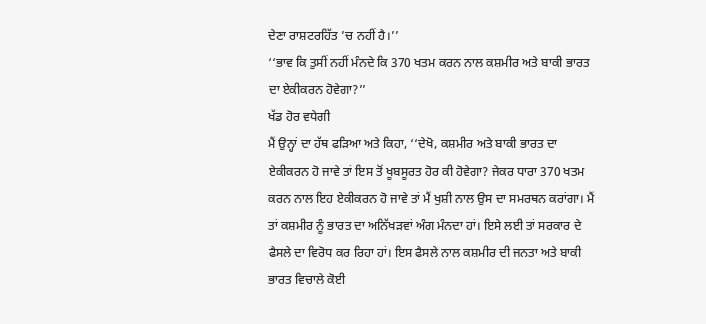ਦੇਣਾ ਰਾਸ਼ਟਰਹਿੱਤ ’ਚ ਨਹੀਂ ਹੈ।’’
‘‘ਭਾਵ ਕਿ ਤੁਸੀਂ ਨਹੀਂ ਮੰਨਦੇ ਕਿ 370 ਖਤਮ ਕਰਨ ਨਾਲ ਕਸ਼ਮੀਰ ਅਤੇ ਬਾਕੀ ਭਾਰਤ ਦਾ ਏਕੀਕਰਨ ਹੋਵੇਗਾ?’’
ਖੱਡ ਹੋਰ ਵਧੇਗੀ
ਮੈਂ ਉਨ੍ਹਾਂ ਦਾ ਹੱਥ ਫੜਿਆ ਅਤੇ ਕਿਹਾ, ‘‘ਦੇਖੋ, ਕਸ਼ਮੀਰ ਅਤੇ ਬਾਕੀ ਭਾਰਤ ਦਾ ਏਕੀਕਰਨ ਹੋ ਜਾਵੇ ਤਾਂ ਇਸ ਤੋਂ ਖੂਬਸੂਰਤ ਹੋਰ ਕੀ ਹੋਵੇਗਾ? ਜੇਕਰ ਧਾਰਾ 370 ਖਤਮ ਕਰਨ ਨਾਲ ਇਹ ਏਕੀਕਰਨ ਹੋ ਜਾਵੇ ਤਾਂ ਮੈਂ ਖੁਸ਼ੀ ਨਾਲ ਉਸ ਦਾ ਸਮਰਥਨ ਕਰਾਂਗਾ। ਮੈਂ ਤਾਂ ਕਸ਼ਮੀਰ ਨੂੰ ਭਾਰਤ ਦਾ ਅਨਿੱਖੜਵਾਂ ਅੰਗ ਮੰਨਦਾ ਹਾਂ। ਇਸੇ ਲਈ ਤਾਂ ਸਰਕਾਰ ਦੇ ਫੈਸਲੇ ਦਾ ਵਿਰੋਧ ਕਰ ਰਿਹਾ ਹਾਂ। ਇਸ ਫੈਸਲੇ ਨਾਲ ਕਸ਼ਮੀਰ ਦੀ ਜਨਤਾ ਅਤੇ ਬਾਕੀ ਭਾਰਤ ਵਿਚਾਲੇ ਕੋਈ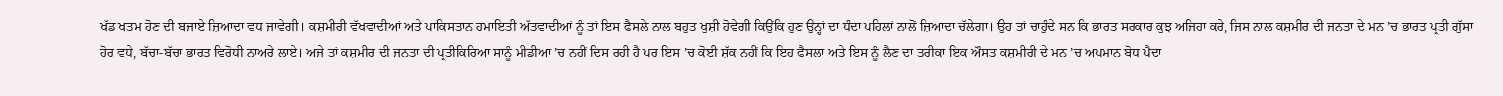ਖੱਡ ਖਤਮ ਹੋਣ ਦੀ ਬਜਾਏ ਜ਼ਿਆਦਾ ਵਧ ਜਾਵੇਗੀ। ਕਸ਼ਮੀਰੀ ਵੱਖਵਾਦੀਆਂ ਅਤੇ ਪਾਕਿਸਤਾਨ ਹਮਾਇਤੀ ਅੱਤਵਾਦੀਆਂ ਨੂੰ ਤਾਂ ਇਸ ਫੈਸਲੇ ਨਾਲ ਬਹੁਤ ਖੁਸ਼ੀ ਹੋਵੇਗੀ ਕਿਉਂਕਿ ਹੁਣ ਉਨ੍ਹਾਂ ਦਾ ਧੰਦਾ ਪਹਿਲਾਂ ਨਾਲੋਂ ਜ਼ਿਆਦਾ ਚੱਲੇਗਾ। ਉਹ ਤਾਂ ਚਾਹੁੰਦੇ ਸਨ ਕਿ ਭਾਰਤ ਸਰਕਾਰ ਕੁਝ ਅਜਿਹਾ ਕਰੇ, ਜਿਸ ਨਾਲ ਕਸ਼ਮੀਰ ਦੀ ਜਨਤਾ ਦੇ ਮਨ ’ਚ ਭਾਰਤ ਪ੍ਰਤੀ ਗੁੱਸਾ ਹੋਰ ਵਧੇ, ਬੱਚਾ-ਬੱਚਾ ਭਾਰਤ ਵਿਰੋਧੀ ਨਾਅਰੇ ਲਾਏ। ਅਜੇ ਤਾਂ ਕਸ਼ਮੀਰ ਦੀ ਜਨਤਾ ਦੀ ਪ੍ਰਤੀਕਿਰਿਆ ਸਾਨੂੰ ਮੀਡੀਆ ’ਚ ਨਹੀਂ ਦਿਸ ਰਹੀ ਹੈ ਪਰ ਇਸ ’ਚ ਕੋਈ ਸ਼ੱਕ ਨਹੀਂ ਕਿ ਇਹ ਫੈਸਲਾ ਅਤੇ ਇਸ ਨੂੰ ਲੈਣ ਦਾ ਤਰੀਕਾ ਇਕ ਔਸਤ ਕਸ਼ਮੀਰੀ ਦੇ ਮਨ ’ਚ ਅਪਮਾਨ ਬੋਧ ਪੈਦਾ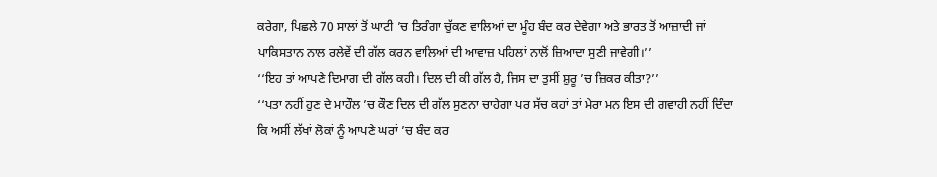ਕਰੇਗਾ, ਪਿਛਲੇ 70 ਸਾਲਾਂ ਤੋਂ ਘਾਟੀ ’ਚ ਤਿਰੰਗਾ ਚੁੱਕਣ ਵਾਲਿਆਂ ਦਾ ਮੂੰਹ ਬੰਦ ਕਰ ਦੇਵੇਗਾ ਅਤੇ ਭਾਰਤ ਤੋਂ ਆਜ਼ਾਦੀ ਜਾਂ ਪਾਕਿਸਤਾਨ ਨਾਲ ਰਲੇਵੇਂ ਦੀ ਗੱਲ ਕਰਨ ਵਾਲਿਆਂ ਦੀ ਆਵਾਜ਼ ਪਹਿਲਾਂ ਨਾਲੋਂ ਜ਼ਿਆਦਾ ਸੁਣੀ ਜਾਵੇਗੀ।’’
‘‘ਇਹ ਤਾਂ ਆਪਣੇ ਦਿਮਾਗ ਦੀ ਗੱਲ ਕਹੀ। ਦਿਲ ਦੀ ਕੀ ਗੱਲ ਹੈ, ਜਿਸ ਦਾ ਤੁਸੀਂ ਸ਼ੁਰੂ ’ਚ ਜ਼ਿਕਰ ਕੀਤਾ?’’
‘‘ਪਤਾ ਨਹੀਂ ਹੁਣ ਦੇ ਮਾਹੌਲ ’ਚ ਕੌਣ ਦਿਲ ਦੀ ਗੱਲ ਸੁਣਨਾ ਚਾਹੇਗਾ ਪਰ ਸੱਚ ਕਹਾਂ ਤਾਂ ਮੇਰਾ ਮਨ ਇਸ ਦੀ ਗਵਾਹੀ ਨਹੀਂ ਦਿੰਦਾ ਕਿ ਅਸੀਂ ਲੱਖਾਂ ਲੋਕਾਂ ਨੂੰ ਆਪਣੇ ਘਰਾਂ ’ਚ ਬੰਦ ਕਰ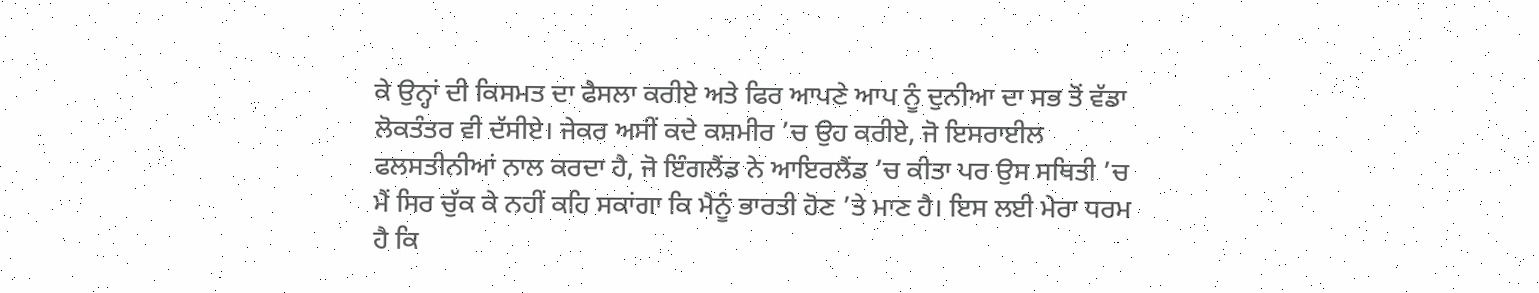ਕੇ ਉਨ੍ਹਾਂ ਦੀ ਕਿਸਮਤ ਦਾ ਫੈਸਲਾ ਕਰੀਏ ਅਤੇ ਫਿਰ ਆਪਣੇ ਆਪ ਨੂੰ ਦੁਨੀਆ ਦਾ ਸਭ ਤੋਂ ਵੱਡਾ ਲੋਕਤੰਤਰ ਵੀ ਦੱਸੀਏ। ਜੇਕਰ ਅਸੀਂ ਕਦੇ ਕਸ਼ਮੀਰ ’ਚ ਉਹ ਕਰੀਏ, ਜੋ ਇਸਰਾਈਲ ਫਲਸਤੀਨੀਆਂ ਨਾਲ ਕਰਦਾ ਹੈ, ਜੋ ਇੰਗਲੈਂਡ ਨੇ ਆਇਰਲੈਂਡ ’ਚ ਕੀਤਾ ਪਰ ਉਸ ਸਥਿਤੀ ’ਚ ਮੈਂ ਸਿਰ ਚੁੱਕ ਕੇ ਨਹੀਂ ਕਹਿ ਸਕਾਂਗਾ ਕਿ ਮੈਨੂੰ ਭਾਰਤੀ ਹੋਣ ’ਤੇ ਮਾਣ ਹੈ। ਇਸ ਲਈ ਮੇਰਾ ਧਰਮ ਹੈ ਕਿ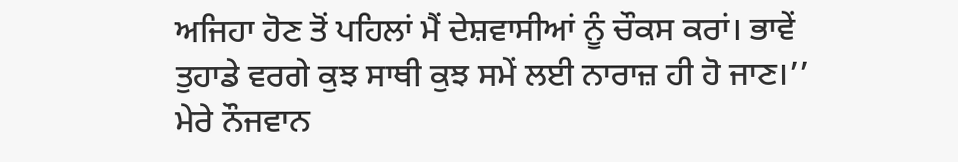ਅਜਿਹਾ ਹੋਣ ਤੋਂ ਪਹਿਲਾਂ ਮੈਂ ਦੇਸ਼ਵਾਸੀਆਂ ਨੂੰ ਚੌਕਸ ਕਰਾਂ। ਭਾਵੇਂ ਤੁਹਾਡੇ ਵਰਗੇ ਕੁਝ ਸਾਥੀ ਕੁਝ ਸਮੇਂ ਲਈ ਨਾਰਾਜ਼ ਹੀ ਹੋ ਜਾਣ।’’
ਮੇਰੇ ਨੌਜਵਾਨ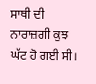ਸਾਥੀ ਦੀ ਨਾਰਾਜ਼ਗੀ ਕੁਝ ਘੱਟ ਹੋ ਗਈ ਸੀ।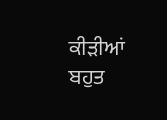ਕੀੜੀਆਂ ਬਹੁਤ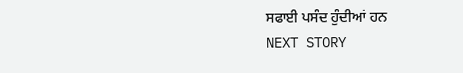ਸਫਾਈ ਪਸੰਦ ਹੁੰਦੀਆਂ ਹਨ
NEXT STORY